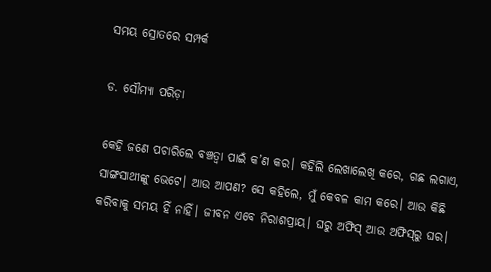ସମୟ ସ୍ରୋତରେ ସମ୍ପର୍କ

ଡ. ସୌମ୍ୟା ପରିଡ଼ା

କେହି ଜଣେ ପଚାରିଲେ ବଞ୍ଚତ୍ବା ପାଇଁ କ’ଣ କର। କହିଲି ଲେଖାଲେଖି କରେ, ଗଛ ଲଗାଏ, ସାଙ୍ଗସାଥୀଙ୍କୁ ଭେଟେ। ଆଉ ଆପଣ? ସେ କହିଲେ, ମୁଁ କେବଳ କାମ କରେ। ଆଉ କିଛି କରିବାକୁ ସମୟ ହିଁ ନାହିଁ। ଜୀବନ ଏବେ ନିରାଶପ୍ରାୟ। ଘରୁ ଅଫିସ୍‌ ଆଉ ଅଫିସ୍‌ରୁ ଘର।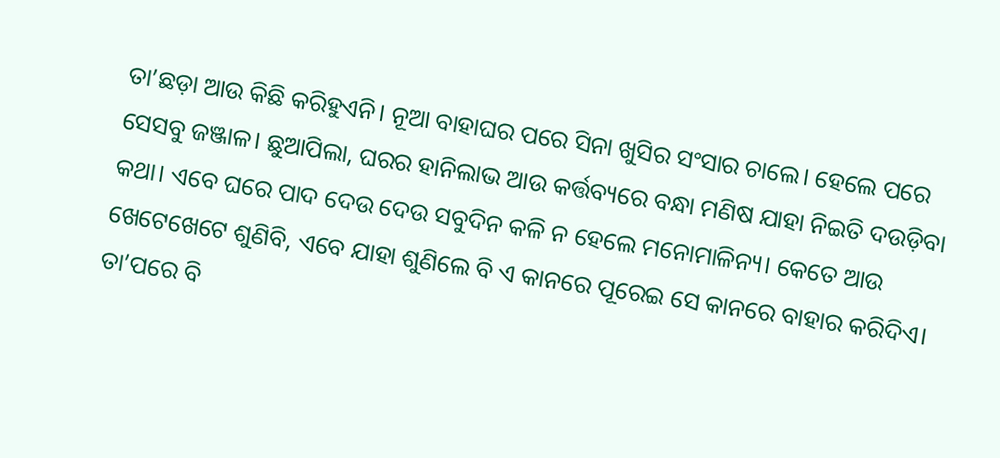ତା’ଛଡ଼ା ଆଉ କିଛି କରିହୁଏନି। ନୂଆ ବାହାଘର ପରେ ସିନା ଖୁସିର ସଂସାର ଚାଲେ। ହେଲେ ପରେ ସେସବୁ ଜଞ୍ଜାଳ। ଛୁଆପିଲା, ଘରର ହାନିଲାଭ ଆଉ କର୍ତ୍ତବ୍ୟରେ ବନ୍ଧା ମଣିଷ ଯାହା ନିଇତି ଦଉଡ଼ିବା କଥା। ଏବେ ଘରେ ପାଦ ଦେଉ ଦେଉ ସବୁଦିନ କଳି ନ ହେଲେ ମନୋମାଳିନ୍ୟ। କେତେ ଆଉ ଖେଟେଖେଟେ ଶୁଣିବି, ଏବେ ଯାହା ଶୁଣିଲେ ବି ଏ କାନରେ ପୂରେଇ ସେ କାନରେ ବାହାର କରିଦିଏ। ତା’ପରେ ବି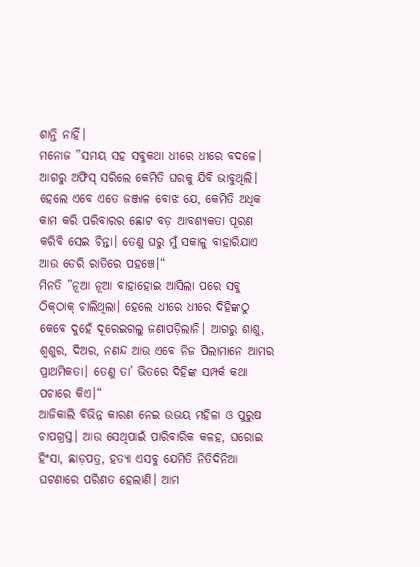ଶାନ୍ତି ନାହିଁ।
ମନୋଜ ”ସମୟ ସହ ସବୁକଥା ଧୀରେ ଧୀରେ ବଦଳେ। ଆଗରୁ ଅଫିସ୍‌ ସରିଲେ କେମିତି ଘରକୁ ଯିବି ଭାବୁଥିଲି। ହେଲେ ଏବେ ଏତେ ଜଞ୍ଜାଳ ବୋଝ ଯେ, କେମିତି ଅଧିକ କାମ କରି ପରିବାରର ଛୋଟ ବଡ଼ ଆବଶ୍ୟକତା ପୂରଣ କରିବି ସେଇ ଚିନ୍ତା। ତେଣୁ ଘରୁ ମୁଁ ସକାଳୁ ବାହାରିଯାଏ ଆଉ ଡେରି ରାତିରେ ପହଞ୍ଚେ।“
ମିନତି ”ନୂଆ ନୂଆ ବାହାହୋଇ ଆସିଲା ପରେ ସବୁ ଠିକ୍‌ଠାକ୍‌ ଚାଲିଥିଲା। ହେଲେ ଧୀରେ ଧୀରେ ଦିହିଙ୍କଠୁ କେବେ ଦୁହେଁ ଦୂରେଇଗଲୁ ଜଣାପଡ଼ିଲାନି। ଆଗରୁ ଶାଶୁ, ଶ୍ୱଶୁର, ଦିଅର, ନଣନ୍ଦ ଆଉ ଏବେ ନିଜ ପିଲାମାନେ ଆମର ପ୍ରାଥମିକତା। ତେଣୁ ତା’ ଭିତରେ ଦିହିଙ୍କ ସମ୍ପର୍କ କଥା ପଚାରେ କିଏ।“
ଆଜିକାଲି ବିଭିନ୍ନ କାରଣ ନେଇ ଉଭୟ ମହିଳା ଓ ପୁରୁଷ ଚାପଗ୍ରସ୍ତ। ଆଉ ସେଥିପାଇଁ ପାରିବାରିକ କଳହ, ଘରୋଇ ହିଂସା, ଛାଡ଼ପତ୍ର, ହତ୍ୟା ଏସବୁ ଯେମିତି ନିତିଦିନିଆ ଘଟଣାରେ ପରିଣତ ହେଲାଣି। ଆମ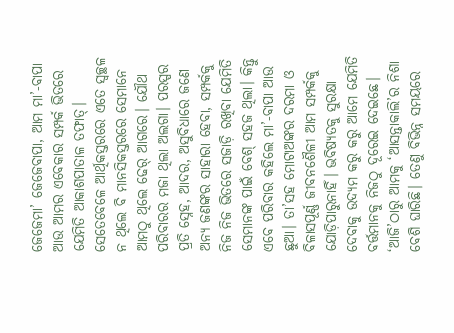ଜେଜେମା’ ଜେଜେବାପା, ଆମ ମା’-ବାପା ଆଉ ଆମର ଏବେକାର ସମ୍ପର୍କ ଭିତରେ ଯେମିତି ଆକାଶପାତାଳ ତଫାତ୍‌। ସେତେବେଳେ ଆର୍ଥିକସ୍ତରରେ ଏତେ ସ୍ବଚ୍ଛଳ ନ ଥିଲେ ବି ମାନସିକସ୍ତରରେ ସେମାନେ ଆମଠୁ ଥିଲେ ଢେର୍‌ ଆଗରେ। ଯୌଥ ପରିବାରର ମଜା ଥିଲା ଅଲଗା। ପରସ୍ପର ପ୍ରତି ସ୍ନେହ, ଆଦର, ଅସୁବିଧାରେ ଜଣେ ଅନ୍ୟ ଜଣଙ୍କର ସାହାରା ହେବା, ସମ୍ପର୍କକୁ ନିଜ ନିଜ ଭିତରେ ସଜାଡ଼ି ରଖିବା ଯେମିତି ସେମାନଙ୍କ ପାଇଁ ବେଶ୍‌ ସହଜ ଥିଲା। କିନ୍ତୁ ଏବେ ପରିବାର କହିଲେ ମା’-ବାପା ଆଉ ଛୁଆ। ତା’ସହ ମୋଟାଅଙ୍କର ଦରମା ଓ ବିଳାସପୂର୍ଣ୍ଣ ଜୀବନଶୈଳୀ ଆମ ସମ୍ପର୍କକୁ ଯୋଡ଼ିପାରୁନାହିଁ। ଭବିଷ୍ୟତକୁ ସୁରକ୍ଷା ଦେବାକୁ ଉଦ୍ୟମ କରୁ କରୁ ଆମେ ଯେମିତି ବର୍ତ୍ତମାନକୁ ନିଜଠୁ ଦୂରେଇ ଦେଇଛେ। ‘ଆଜି’ଠାରୁ ଆମକୁ ‘ଆସନ୍ତାକାଲି’ର ନିଶା ବେଶି ଘାରିଛି। ତେଣୁ ବିଭିନ୍ନ ସମୟରେ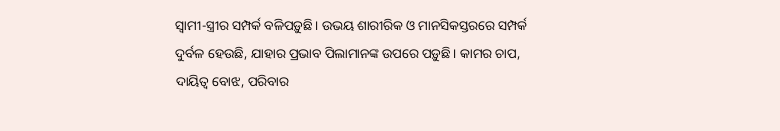ସ୍ବାମୀ-ସ୍ତ୍ରୀର ସମ୍ପର୍କ ବଳିପଡ଼ୁଛି। ଉଭୟ ଶାରୀରିକ ଓ ମାନସିକସ୍ତରରେ ସମ୍ପର୍କ ଦୁର୍ବଳ ହେଉଛି, ଯାହାର ପ୍ରଭାବ ପିଲାମାନଙ୍କ ଉପରେ ପଡ଼ୁଛି। କାମର ଚାପ, ଦାୟିତ୍ୱ ବୋଝ, ପରିବାର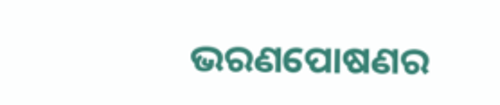ଭରଣପୋଷଣର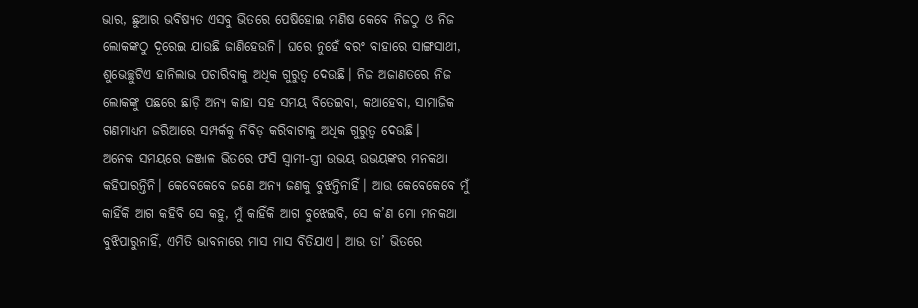ଭାର, ଛୁଆର ଭବିଷ୍ୟତ ଏସବୁ ଭିତରେ ପେଷିହୋଇ ମଣିଷ କେବେ ନିଜଠୁ ଓ ନିଜ ଲୋକଙ୍କଠୁ ଦୂରେଇ ଯାଉଛି ଜାଣିହେଉନି। ଘରେ ନୁହେଁ ବରଂ ବାହାରେ ସାଙ୍ଗସାଥୀ, ଶୁଭେଚ୍ଛୁଟିଏ ହାନିଲାଭ ପଚାରିବାକୁ ଅଧିକ ଗୁରୁତ୍ୱ ଦେଉଛି। ନିଜ ଅଜାଣତରେ ନିଜ ଲୋକଙ୍କୁ ପଛରେ ଛାଡ଼ି ଅନ୍ୟ କାହା ସହ ସମୟ ବିତେଇବା, କଥାହେବା, ସାମାଜିକ ଗଣମାଧ୍ୟମ ଜରିଆରେ ସମ୍ପର୍କକୁ ନିବିଡ଼ କରିବାଟାକୁ ଅଧିକ ଗୁରୁତ୍ୱ ଦେଉଛି।
ଅନେକ ସମୟରେ ଜଞ୍ଜାଳ ଭିତରେ ଫସି ସ୍ବାମୀ-ସ୍ତ୍ରୀ ଉଭୟ ଉଭୟଙ୍କର ମନକଥା କହିପାରନ୍ତିନି। କେବେକେବେ ଜଣେ ଅନ୍ୟ ଜଣକୁ ବୁଝନ୍ତିନାହିଁ। ଆଉ କେବେକେବେ ମୁଁ କାହିଁକି ଆଗ କହିବି ସେ କହୁ, ମୁଁ କାହିଁକି ଆଗ ବୁଝେଇବି, ସେ କ’ଣ ମୋ ମନକଥା ବୁଝିପାରୁନାହିଁ, ଏମିତି ଭାବନାରେ ମାସ ମାସ ବିତିଯାଏ। ଆଉ ତା’ ଭିତରେ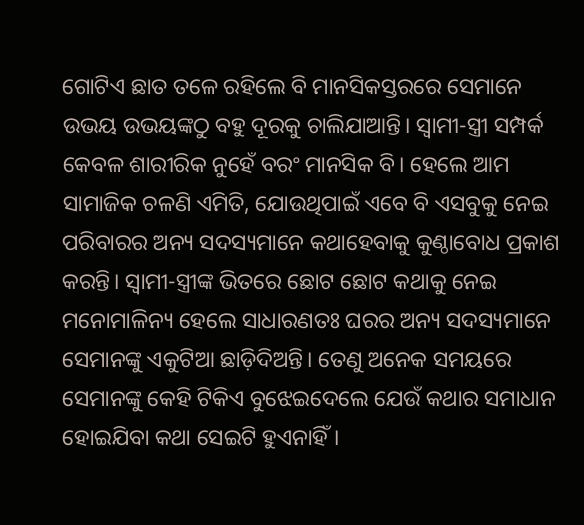ଗୋଟିଏ ଛାତ ତଳେ ରହିଲେ ବି ମାନସିକସ୍ତରରେ ସେମାନେ ଉଭୟ ଉଭୟଙ୍କଠୁ ବହୁ ଦୂରକୁ ଚାଲିଯାଆନ୍ତି। ସ୍ବାମୀ-ସ୍ତ୍ରୀ ସମ୍ପର୍କ କେବଳ ଶାରୀରିକ ନୁହେଁ ବରଂ ମାନସିକ ବି। ହେଲେ ଆମ ସାମାଜିକ ଚଳଣି ଏମିତି, ଯୋଉଥିପାଇଁ ଏବେ ବି ଏସବୁକୁ ନେଇ ପରିବାରର ଅନ୍ୟ ସଦସ୍ୟମାନେ କଥାହେବାକୁ କୁଣ୍ଠାବୋଧ ପ୍ରକାଶ କରନ୍ତି। ସ୍ବାମୀ-ସ୍ତ୍ରୀଙ୍କ ଭିତରେ ଛୋଟ ଛୋଟ କଥାକୁ ନେଇ ମନୋମାଳିନ୍ୟ ହେଲେ ସାଧାରଣତଃ ଘରର ଅନ୍ୟ ସଦସ୍ୟମାନେ ସେମାନଙ୍କୁ ଏକୁଟିଆ ଛାଡ଼ିଦିଅନ୍ତି। ତେଣୁ ଅନେକ ସମୟରେ ସେମାନଙ୍କୁ କେହି ଟିକିଏ ବୁଝେଇଦେଲେ ଯେଉଁ କଥାର ସମାଧାନ ହୋଇଯିବା କଥା ସେଇଟି ହୁଏନାହିଁ।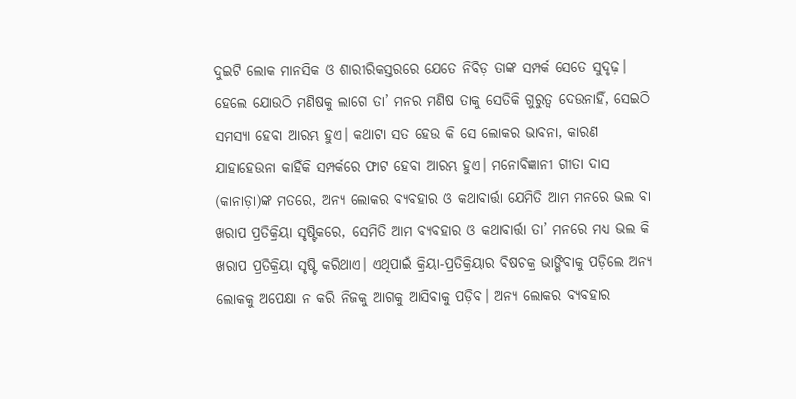ଦୁଇଟି ଲୋକ ମାନସିକ ଓ ଶାରୀରିକସ୍ତରରେ ଯେତେ ନିବିଡ଼ ତାଙ୍କ ସମ୍ପର୍କ ସେତେ ସୁଦୃଢ଼। ହେଲେ ଯୋଉଠି ମଣିଷକୁ ଲାଗେ ତା’ ମନର ମଣିଷ ତାକୁ ସେତିକି ଗୁରୁତ୍ୱ ଦେଉନାହିଁ, ସେଇଠି ସମସ୍ୟା ହେବା ଆରମ୍ଭ ହୁଏ। କଥାଟା ସତ ହେଉ କି ସେ ଲୋକର ଭାବନା, କାରଣ ଯାହାହେଉନା କାହିଁକି ସମ୍ପର୍କରେ ଫାଟ ହେବା ଆରମ୍ଭ ହୁଏ। ମନୋବିଜ୍ଞାନୀ ଗୀତା ଦାସ (କାନାଡ଼ା)ଙ୍କ ମତରେ, ଅନ୍ୟ ଲୋକର ବ୍ୟବହାର ଓ କଥାବାର୍ତ୍ତା ଯେମିତି ଆମ ମନରେ ଭଲ ବା ଖରାପ ପ୍ରତିକ୍ରିୟା ସୃଷ୍ଟିକରେ, ସେମିତି ଆମ ବ୍ୟବହାର ଓ କଥାବାର୍ତ୍ତା ତା’ ମନରେ ମଧ୍ୟ ଭଲ କି ଖରାପ ପ୍ରତିକ୍ରିୟା ସୃଷ୍ଟି କରିଥାଏ। ଏଥିପାଇଁ କ୍ରିୟା-ପ୍ରତିକ୍ରିୟାର ବିଷଚକ୍ର ଭାଙ୍ଗିବାକୁ ପଡ଼ିଲେ ଅନ୍ୟ ଲୋକକୁ ଅପେକ୍ଷା ନ କରି ନିଜକୁ ଆଗକୁ ଆସିବାକୁ ପଡ଼ିବ। ଅନ୍ୟ ଲୋକର ବ୍ୟବହାର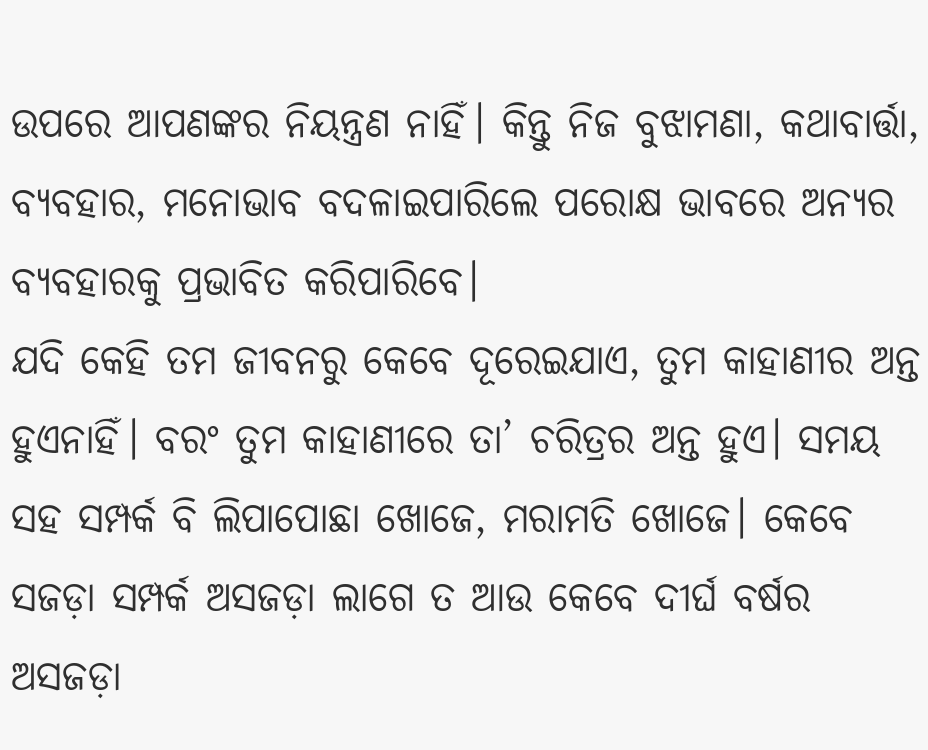ଉପରେ ଆପଣଙ୍କର ନିୟନ୍ତ୍ରଣ ନାହିଁ। କିନ୍ତୁ ନିଜ ବୁଝାମଣା, କଥାବାର୍ତ୍ତା, ବ୍ୟବହାର, ମନୋଭାବ ବଦଳାଇପାରିଲେ ପରୋକ୍ଷ ଭାବରେ ଅନ୍ୟର ବ୍ୟବହାରକୁ ପ୍ରଭାବିତ କରିପାରିବେ।
ଯଦି କେହି ତମ ଜୀବନରୁ କେବେ ଦୂରେଇଯାଏ, ତୁମ କାହାଣୀର ଅନ୍ତ ହୁଏନାହିଁ। ବରଂ ତୁମ କାହାଣୀରେ ତା’ ଚରିତ୍ରର ଅନ୍ତ ହୁଏ। ସମୟ ସହ ସମ୍ପର୍କ ବି ଲିପାପୋଛା ଖୋଜେ, ମରାମତି ଖୋଜେ। କେବେ ସଜଡ଼ା ସମ୍ପର୍କ ଅସଜଡ଼ା ଲାଗେ ତ ଆଉ କେବେ ଦୀର୍ଘ ବର୍ଷର ଅସଜଡ଼ା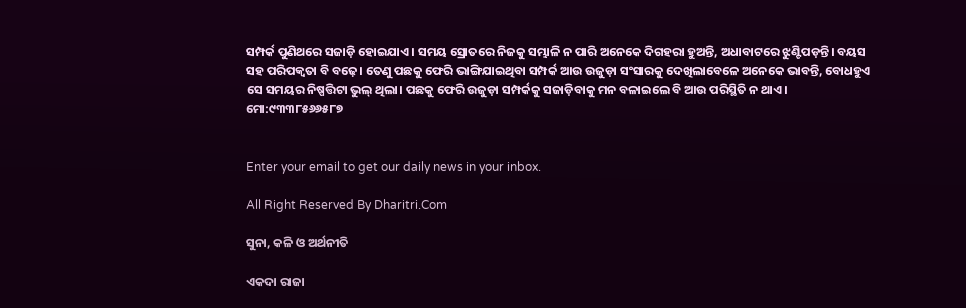ସମ୍ପର୍କ ପୁଣିଥରେ ସଜାଡ଼ି ହୋଇଯାଏ। ସମୟ ସ୍ରୋତରେ ନିଜକୁ ସମ୍ଭାଳି ନ ପାରି ଅନେକେ ଦିଗହରା ହୁଅନ୍ତି, ଅଧାବାଟରେ ଝୁଣ୍ଟିପଡ଼ନ୍ତି। ବୟସ ସହ ପରିପକ୍ୱତା ବି ବଢ଼େ। ତେଣୁ ପଛକୁ ଫେରି ଭାଙ୍ଗିଯାଇଥିବା ସମ୍ପର୍କ ଆଉ ଉଜୁଡ଼ା ସଂସାରକୁ ଦେଖିଲାବେଳେ ଅନେକେ ଭାବନ୍ତି, ବୋଧହୁଏ ସେ ସମୟର ନିଷ୍ପତ୍ତିଟା ଭୁଲ୍‌ ଥିଲା। ପଛକୁ ଫେରି ଉଜୁଡ଼ା ସମ୍ପର୍କକୁ ସଜାଡ଼ିବାକୁ ମନ ବଳାଇଲେ ବି ଆଉ ପରିସ୍ଥିତି ନ ଥାଏ।
ମୋ:୯୩୩୮୫୬୬୫୮୭


Enter your email to get our daily news in your inbox.

All Right Reserved By Dharitri.Com

ସୁନା, କଳି ଓ ଅର୍ଥନୀତି

ଏକଦା ରାଜା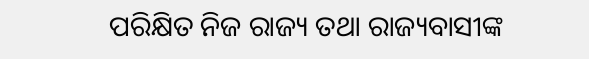ପରିକ୍ଷିତ ନିଜ ରାଜ୍ୟ ତଥା ରାଜ୍ୟବାସୀଙ୍କ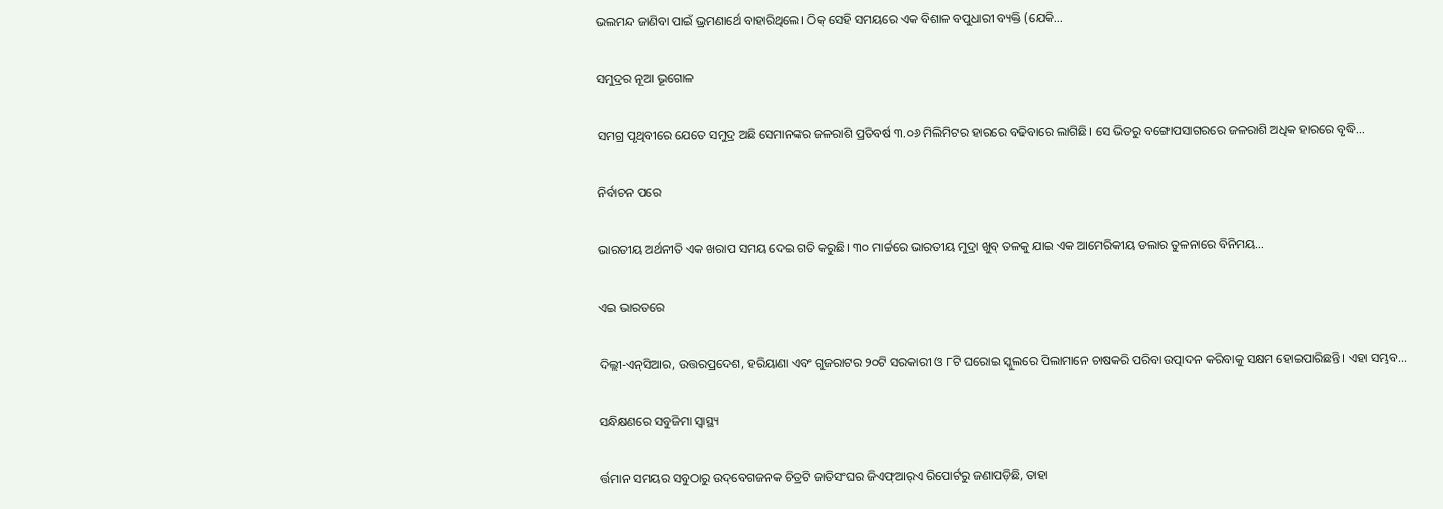ଭଲମନ୍ଦ ଜାଣିବା ପାଇଁ ଭ୍ରମଣାର୍ଥେ ବାହାରିଥିଲେ। ଠିକ୍‌ ସେହି ସମୟରେ ଏକ ବିଶାଳ ବପୁଧାରୀ ବ୍ୟକ୍ତି (ଯେକି…

ସମୁଦ୍ରର ନୂଆ ଭୂଗୋଳ

ସମଗ୍ର ପୃଥିବୀରେ ଯେତେ ସମୁଦ୍ର ଅଛି ସେମାନଙ୍କର ଜଳରାଶି ପ୍ରତିବର୍ଷ ୩.୦୬ ମିଲିମିଟର ହାରରେ ବଢିବାରେ ଲାଗିଛି। ସେ ଭିତରୁ ବଙ୍ଗୋପସାଗରରେ ଜଳରାଶି ଅଧିକ ହାରରେ ବୃଦ୍ଧି…

ନିର୍ବାଚନ ପରେ

ଭାରତୀୟ ଅର୍ଥନୀତି ଏକ ଖରାପ ସମୟ ଦେଇ ଗତି କରୁଛି। ୩୦ ମାର୍ଚ୍ଚରେ ଭାରତୀୟ ମୁଦ୍ରା ଖୁବ୍‌ ତଳକୁ ଯାଇ ଏକ ଆମେରିକୀୟ ଡଲାର ତୁଳନାରେ ବିନିମୟ…

ଏଇ ଭାରତରେ

ଦିଲ୍ଲୀ-ଏନ୍‌ସିଆର, ଉତ୍ତରପ୍ରଦେଶ, ହରିୟାଣା ଏବଂ ଗୁଜରାଟର ୨୦ଟି ସରକାରୀ ଓ ୮ଟି ଘରୋଇ ସ୍କୁଲରେ ପିଲାମାନେ ଚାଷକରି ପରିବା ଉତ୍ପାଦନ କରିବାକୁ ସକ୍ଷମ ହୋଇପାରିଛନ୍ତି। ଏହା ସମ୍ଭବ…

ସନ୍ଧିକ୍ଷଣରେ ସବୁଜିମା ସ୍ବାସ୍ଥ୍ୟ

ର୍ତ୍ତମାନ ସମୟର ସବୁଠାରୁ ଉଦ୍‌ବେଗଜନକ ଚିତ୍ରଟି ଜାତିସଂଘର ଜିଏଫ୍‌ଆର୍‌ଏ ରିପୋର୍ଟରୁ ଜଣାପଡ଼ିଛି, ତାହା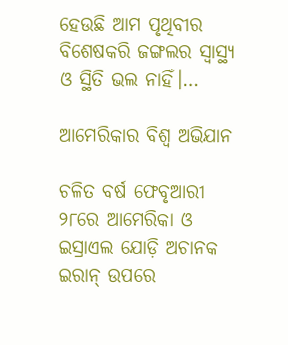ହେଉଛି ଆମ ପୃଥିବୀର ବିଶେଷକରି ଜଙ୍ଗଲର ସ୍ବାସ୍ଥ୍ୟ ଓ ସ୍ଥିତି ଭଲ ନାହିଁ।…

ଆମେରିକାର ବିଶ୍ୱ ଅଭିଯାନ

ଚଳିତ ବର୍ଷ ଫେବୃଆରୀ ୨୮ରେ ଆମେରିକା ଓ ଇସ୍ରାଏଲ ଯୋଡ଼ି ଅଚାନକ ଇରାନ୍‌ ଉପରେ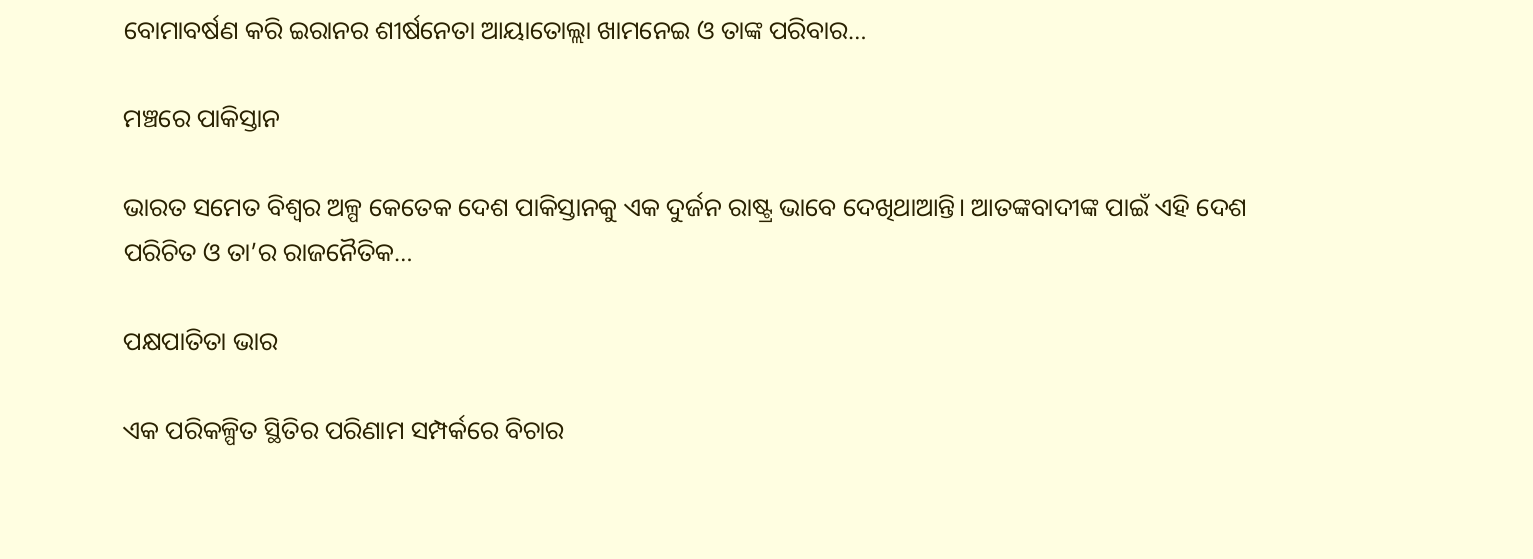ବୋମାବର୍ଷଣ କରି ଇରାନର ଶୀର୍ଷନେତା ଆୟାତୋଲ୍ଲା ଖାମନେଇ ଓ ତାଙ୍କ ପରିବାର…

ମଞ୍ଚରେ ପାକିସ୍ତାନ

ଭାରତ ସମେତ ବିଶ୍ୱର ଅଳ୍ପ କେତେକ ଦେଶ ପାକିସ୍ତାନକୁ ଏକ ଦୁର୍ଜନ ରାଷ୍ଟ୍ର ଭାବେ ଦେଖିଥାଆନ୍ତି। ଆତଙ୍କବାଦୀଙ୍କ ପାଇଁ ଏହି ଦେଶ ପରିଚିତ ଓ ତା’ର ରାଜନୈତିକ…

ପକ୍ଷପାତିତା ଭାର

ଏକ ପରିକଳ୍ପିତ ସ୍ଥିତିର ପରିଣାମ ସମ୍ପର୍କରେ ବିଚାର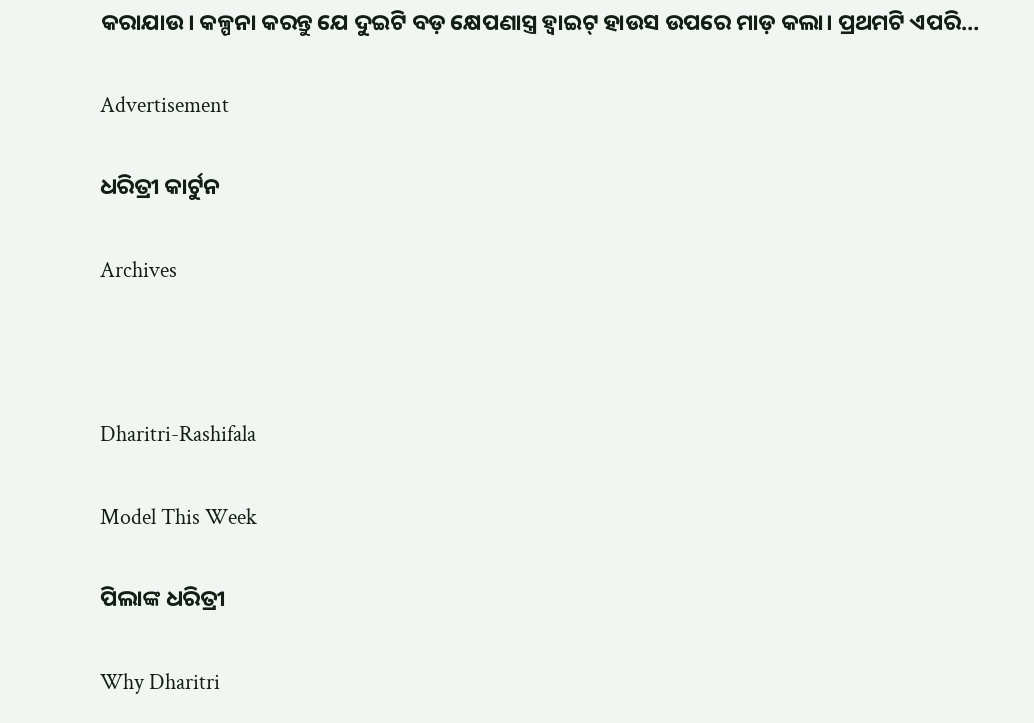କରାଯାଉ। କଳ୍ପନା କରନ୍ତୁ ଯେ ଦୁଇଟି ବଡ଼ କ୍ଷେପଣାସ୍ତ୍ର ହ୍ୱାଇଟ୍‌ ହାଉସ ଉପରେ ମାଡ଼ କଲା। ପ୍ରଥମଟି ଏପରି…

Advertisement

ଧରିତ୍ରୀ କାର୍ଟୁନ

Archives



Dharitri-Rashifala

Model This Week

ପିଲାଙ୍କ ଧରିତ୍ରୀ

Why Dharitri